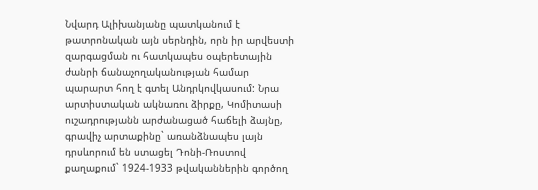Նվարդ Ալիխանյանը պատկանում է թատրոնական այն սերնդին, որն իր արվեստի զարգացման ու հատկապես օպերետային ժանրի ճանաչողականության համար պարարտ հող է գտել Անդրկովկասում: Նրա արտիստական ակնառու ձիրքը, Կոմիտասի ուշադրությանն արժանացած հաճելի ձայնը, գրավիչ արտաքինը` առանձնապես լայն դրսևորում են ստացել Դոնի-Ռոստով քաղաքում` 1924-1933 թվականներին գործող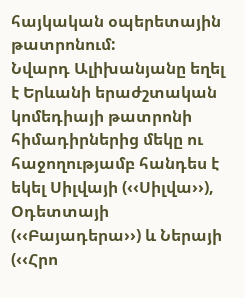հայկական օպերետային թատրոնում:
Նվարդ Ալիխանյանը եղել է Երևանի երաժշտական կոմեդիայի թատրոնի հիմադիրներից մեկը ու հաջողությամբ հանդես է եկել Սիլվայի (‹‹Սիլվա››), Օդետտայի (‹‹Բայադերա››) և Ներայի (‹‹Հրո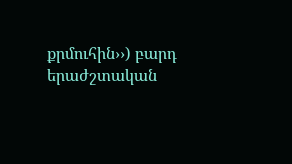քրմուհին››) բարդ երաժշտական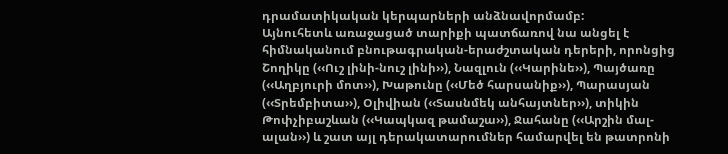դրամատիկական կերպարների անձնավորմամբ:
Այնուհետև առաջացած տարիքի պատճառով նա անցել է հիմնականում բնութագրական-երաժշտական դերերի, որոնցից Շողիկը (‹‹Ուշ լինի-նուշ լինի››), Նազլուն (‹‹Կարինե››), Պայծառը (‹‹Աղբյուրի մոտ››), Խաթունը (‹‹Մեծ հարսանիք››), Պարասյան (‹‹Տրեմբիտա››), Օլիվիան (‹‹Տասնմեկ անհայտներ››), տիկին Թոփչիբաշևան (‹‹Կապկազ թամաշա››), Ջահանը (‹‹Արշին մալ-ալան››) և շատ այլ դերակատարումներ համարվել են թատրոնի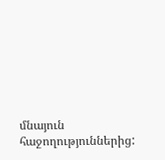մնայուն հաջողություններից: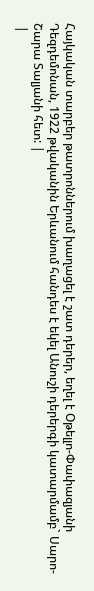Հայկական տարբեր թատրոններում խաղացել է շատ դերեր, եղել է Օթելլո-Փափազյանի Դեզդեմոնան, 1922 թվականին Երևանում հանդես է եկել Անուշի դերերգի կատարմամբ` Սարո-Շարա Տալյանի հետ: |
 |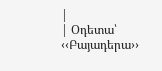|
| Օդետա՝ ‹‹Բայադերա››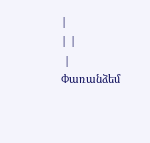|
| |
 |
Փառանձեմ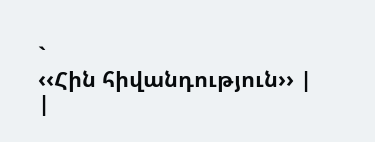`
‹‹Հին հիվանդություն›› |
|